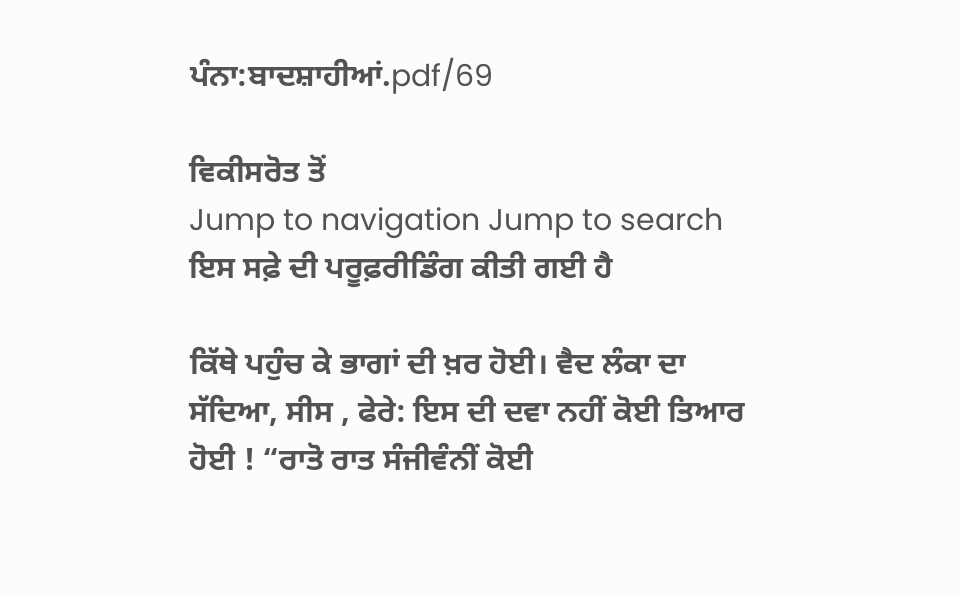ਪੰਨਾ:ਬਾਦਸ਼ਾਹੀਆਂ.pdf/69

ਵਿਕੀਸਰੋਤ ਤੋਂ
Jump to navigation Jump to search
ਇਸ ਸਫ਼ੇ ਦੀ ਪਰੂਫ਼ਰੀਡਿੰਗ ਕੀਤੀ ਗਈ ਹੈ

ਕਿੱਥੇ ਪਹੁੰਚ ਕੇ ਭਾਗਾਂ ਦੀ ਖ਼ਰ ਹੋਈ। ਵੈਦ ਲੰਕਾ ਦਾ ਸੱਦਿਆ, ਸੀਸ , ਫੇਰੇ: ਇਸ ਦੀ ਦਵਾ ਨਹੀਂ ਕੋਈ ਤਿਆਰ ਹੋਈ ! “ਰਾਤੋ ਰਾਤ ਸੰਜੀਵੰਨੀਂ ਕੋਈ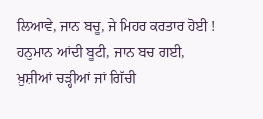ਲਿਆਵੇ, ਜਾਨ ਬਚੂ, ਜੇ ਮਿਹਰ ਕਰਤਾਰ ਹੋਈ ! ਹਨੁਮਾਨ ਆਂਦੀ ਬੂਟੀ, ਜਾਨ ਬਚ ਗਈ, ਖ਼ੁਸ਼ੀਆਂ ਚੜ੍ਹੀਆਂ ਜਾਂ ਗਿੱਚੀ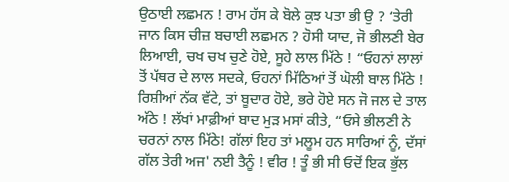ਉਠਾਈ ਲਛਮਨ ! ਰਾਮ ਹੱਸ ਕੇ ਬੋਲੇ ਕੁਝ ਪਤਾ ਭੀ ਉ ? ‘ਤੇਰੀ ਜਾਨ ਕਿਸ ਚੀਜ਼ ਬਚਾਈ ਲਛਮਨ ? ਹੋਸੀ ਯਾਦ, ਜੋ ਭੀਲਣੀ ਬੇਰ ਲਿਆਈ, ਚਖ ਚਖ ਚੁਣੇ ਹੋਏ, ਸੂਹੇ ਲਾਲ ਮਿੱਠੇ ! “ਓਹਨਾਂ ਲਾਲਾਂ ਤੋਂ ਪੱਥਰ ਦੇ ਲਾਲ ਸਦਕੇ, ਓਹਨਾਂ ਮਿੱਠਿਆਂ ਤੋਂ ਘੋਲੀ ਬਾਲ ਮਿੱਠੇ ! ਰਿਸ਼ੀਆਂ ਨੱਕ ਵੱਟੇ, ਤਾਂ ਬੂਦਾਰ ਹੋਏ, ਭਰੇ ਹੋਏ ਸਨ ਜੋ ਜਲ ਦੇ ਤਾਲ ਅੱਠੇ ! ਲੱਖਾਂ ਮਾਫ਼ੀਆਂ ਬਾਦ ਮੁੜ ਮਸਾਂ ਕੀਤੇ, “ਓਸੇ ਭੀਲਣੀ ਨੇ ਚਰਨਾਂ ਨਾਲ ਮਿੱਠੇ! ਗੱਲਾਂ ਇਹ ਤਾਂ ਮਲੂਮ ਹਨ ਸਾਰਿਆਂ ਨੂੰ, ਦੱਸਾਂ ਗੱਲ ਤੇਰੀ ਅਜ' ਨਈ ਤੈਨੂੰ ! ਵੀਰ ! ਤੂੰ ਭੀ ਸੀ ਓਦੋਂ ਇਕ ਭੁੱਲ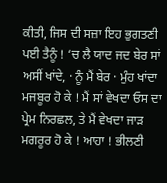ਕੀਤੀ, ਜਿਸ ਦੀ ਸਜ਼ਾ ਇਹ ਭੁਗਤਣੀ ਪਈ ਤੈਨੂੰ ! ‘ਚ ਲੈ ਯਾਦ ਜਦ ਬੇਰ ਸਾਂ ਅਸੀਂ ਖਾਂਦੇ, · ਨੂੰ ਮੈਂ ਬੇਰ · ਮੁੰਹ ਖਾਂਦਾ ਮਜਬੂਰ ਹੋ ਕੇ ! ਮੈਂ ਸਾਂ ਵੇਖਦਾ ਓਸ ਦਾ ਪ੍ਰੇਮ ਨਿਰਛਲ, ਤੇ ਮੈਂ ਵੇਖਦਾ ਜਾੜ ਮਗਰੂਰ ਹੋ ਕੇ ! ਆਹਾ ! ਭੀਲਣੀ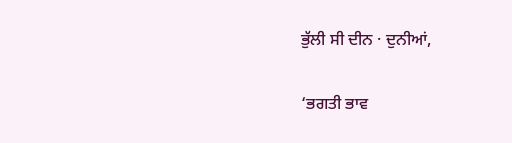ਭੁੱਲੀ ਸੀ ਦੀਨ · ਦੁਨੀਆਂ,

‘ਭਗਤੀ ਭਾਵ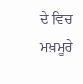ਦੇ ਵਿਚ ਮਖ਼ਮੂਰੇ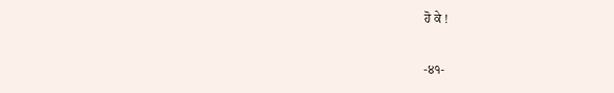ਹੋ ਕੇ !

-੪੧-